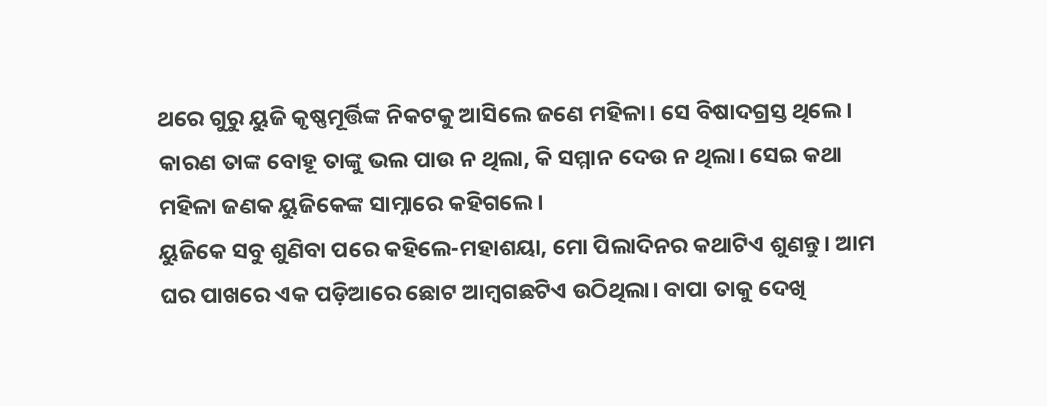ଥରେ ଗୁରୁ ୟୁଜି କୃଷ୍ଣମୂର୍ତ୍ତିଙ୍କ ନିକଟକୁ ଆସିଲେ ଜଣେ ମହିଳା। ସେ ବିଷାଦଗ୍ରସ୍ତ ଥିଲେ। କାରଣ ତାଙ୍କ ବୋହୂ ତାଙ୍କୁ ଭଲ ପାଉ ନ ଥିଲା, କି ସମ୍ମାନ ଦେଉ ନ ଥିଲା। ସେଇ କଥା ମହିଳା ଜଣକ ୟୁଜିକେଙ୍କ ସାମ୍ନାରେ କହିଗଲେ।
ୟୁଜିକେ ସବୁ ଶୁଣିବା ପରେ କହିଲେ-ମହାଶୟା, ମୋ ପିଲାଦିନର କଥାଟିଏ ଶୁଣନ୍ତୁ। ଆମ ଘର ପାଖରେ ଏକ ପଡ଼ିଆରେ ଛୋଟ ଆମ୍ବଗଛଟିଏ ଉଠିଥିଲା। ବାପା ତାକୁ ଦେଖି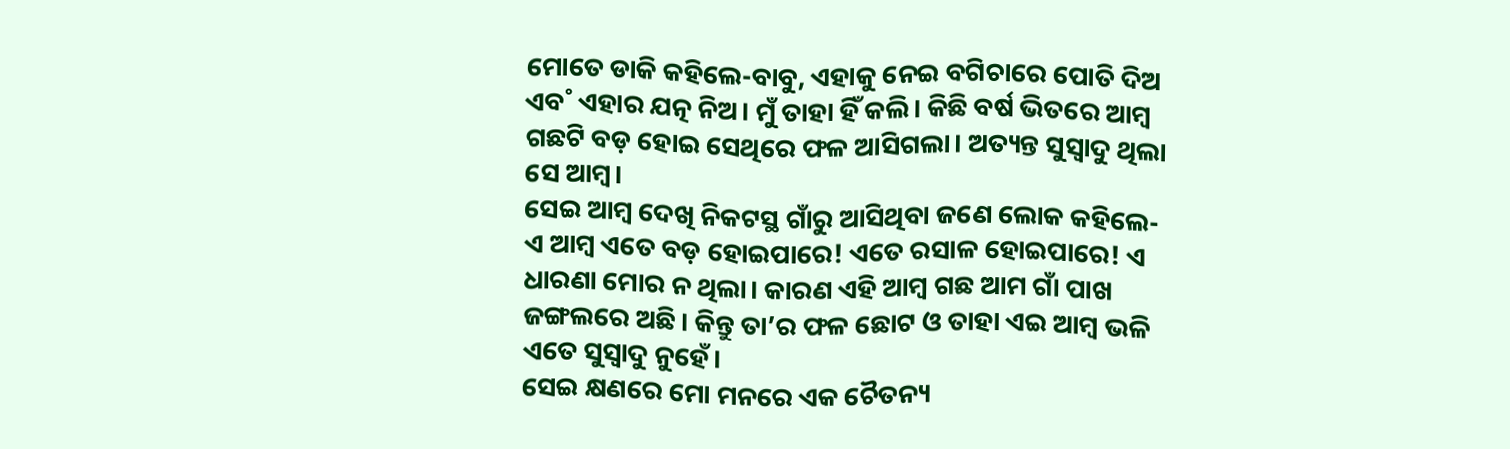ମୋତେ ଡାକି କହିଲେ-ବାବୁ, ଏହାକୁ ନେଇ ବଗିଚାରେ ପୋତି ଦିଅ ଏବ˚ ଏହାର ଯତ୍ନ ନିଅ। ମୁଁ ତାହା ହିଁ କଲି। କିଛି ବର୍ଷ ଭିତରେ ଆମ୍ବ ଗଛଟି ବଡ଼ ହୋଇ ସେଥିରେ ଫଳ ଆସିଗଲା। ଅତ୍ୟନ୍ତ ସୁସ୍ବାଦୁ ଥିଲା ସେ ଆମ୍ବ।
ସେଇ ଆମ୍ବ ଦେଖି ନିକଟସ୍ଥ ଗାଁରୁ ଆସିଥିବା ଜଣେ ଲୋକ କହିଲେ- ଏ ଆମ୍ବ ଏତେ ବଡ଼ ହୋଇପାରେ! ଏତେ ରସାଳ ହୋଇପାରେ! ଏ ଧାରଣା ମୋର ନ ଥିଲା। କାରଣ ଏହି ଆମ୍ବ ଗଛ ଆମ ଗାଁ ପାଖ ଜଙ୍ଗଲରେ ଅଛି। କିନ୍ତୁ ତା’ର ଫଳ ଛୋଟ ଓ ତାହା ଏଇ ଆମ୍ବ ଭଳି ଏତେ ସୁସ୍ବାଦୁ ନୁହେଁ।
ସେଇ କ୍ଷଣରେ ମୋ ମନରେ ଏକ ଚୈତନ୍ୟ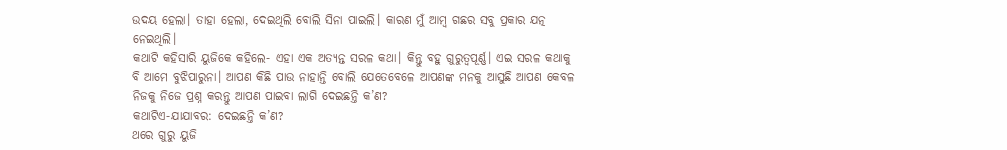ଉଦୟ ହେଲା। ତାହା ହେଲା, ଦେଇଥିଲି ବୋଲି ସିନା ପାଇଲି। କାରଣ ମୁଁ ଆମ୍ବ ଗଛର ସବୁ ପ୍ରକାର ଯତ୍ନ ନେଇଥିଲି।
କଥାଟି କହିସାରି ୟୁଜିକେ କହିଲେ- ଏହା ଏକ ଅତ୍ୟନ୍ତ ସରଳ କଥା। କିନ୍ତୁ ବହୁ ଗୁରୁତ୍ବପୂର୍ଣ୍ଣ। ଏଇ ସରଳ କଥାକୁ ବି ଆମେ ବୁଝିପାରୁନା। ଆପଣ କିଛି ପାଉ ନାହାନ୍ତି ବୋଲି ଯେତେବେଳେ ଆପଣଙ୍କ ମନକୁ ଆସୁଛି ଆପଣ କେବଳ ନିଜକୁ ନିଜେ ପ୍ରଶ୍ନ କରନ୍ତୁ ଆପଣ ପାଇବା ଲାଗି ଦେଇଛନ୍ତି କ’ଣ?
କଥାଟିଏ-ଯାଯାବର: ଦେଇଛନ୍ତି କ’ଣ?
ଥରେ ଗୁରୁ ୟୁଜି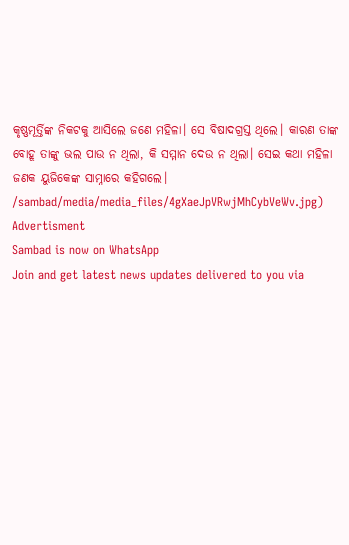କୃଷ୍ଣମୂର୍ତ୍ତିଙ୍କ ନିକଟକୁ ଆସିଲେ ଜଣେ ମହିଳା। ସେ ବିଷାଦଗ୍ରସ୍ତ ଥିଲେ। କାରଣ ତାଙ୍କ ବୋହୂ ତାଙ୍କୁ ଭଲ ପାଉ ନ ଥିଲା, କି ସମ୍ମାନ ଦେଉ ନ ଥିଲା। ସେଇ କଥା ମହିଳା ଜଣକ ୟୁଜିକେଙ୍କ ସାମ୍ନାରେ କହିଗଲେ।
/sambad/media/media_files/4gXaeJpVRwjMhCybVeWv.jpg)
Advertisment
Sambad is now on WhatsApp
Join and get latest news updates delivered to you via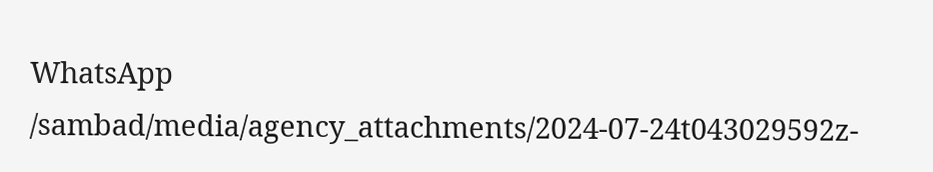WhatsApp
/sambad/media/agency_attachments/2024-07-24t043029592z-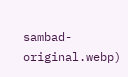sambad-original.webp)